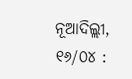ନୂଆଦିଲ୍ଲୀ, ୧୬/୦୪ :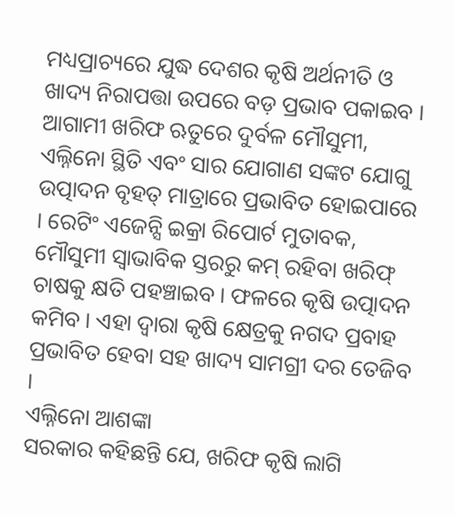ମଧ୍ୟପ୍ରାଚ୍ୟରେ ଯୁଦ୍ଧ ଦେଶର କୃଷି ଅର୍ଥନୀତି ଓ ଖାଦ୍ୟ ନିରାପତ୍ତା ଉପରେ ବଡ଼ ପ୍ରଭାବ ପକାଇବ । ଆଗାମୀ ଖରିଫ ଋତୁରେ ଦୁର୍ବଳ ମୌସୁମୀ, ଏଲ୍ନିନୋ ସ୍ଥିତି ଏବଂ ସାର ଯୋଗାଣ ସଙ୍କଟ ଯୋଗୁ ଉତ୍ପାଦନ ବୃହତ୍ ମାତ୍ରାରେ ପ୍ରଭାବିତ ହୋଇପାରେ । ରେଟିଂ ଏଜେନ୍ସି ଇକ୍ରା ରିପୋର୍ଟ ମୁତାବକ, ମୌସୁମୀ ସ୍ୱାଭାବିକ ସ୍ତରରୁ କମ୍ ରହିବା ଖରିଫ୍ ଚାଷକୁ କ୍ଷତି ପହଞ୍ଚାଇବ । ଫଳରେ କୃଷି ଉତ୍ପାଦନ କମିବ । ଏହା ଦ୍ୱାରା କୃଷି କ୍ଷେତ୍ରକୁ ନଗଦ ପ୍ରବାହ ପ୍ରଭାବିତ ହେବା ସହ ଖାଦ୍ୟ ସାମଗ୍ରୀ ଦର ତେଜିବ ।
ଏଲ୍ନିନୋ ଆଶଙ୍କା
ସରକାର କହିଛନ୍ତି ଯେ, ଖରିଫ କୃଷି ଲାଗି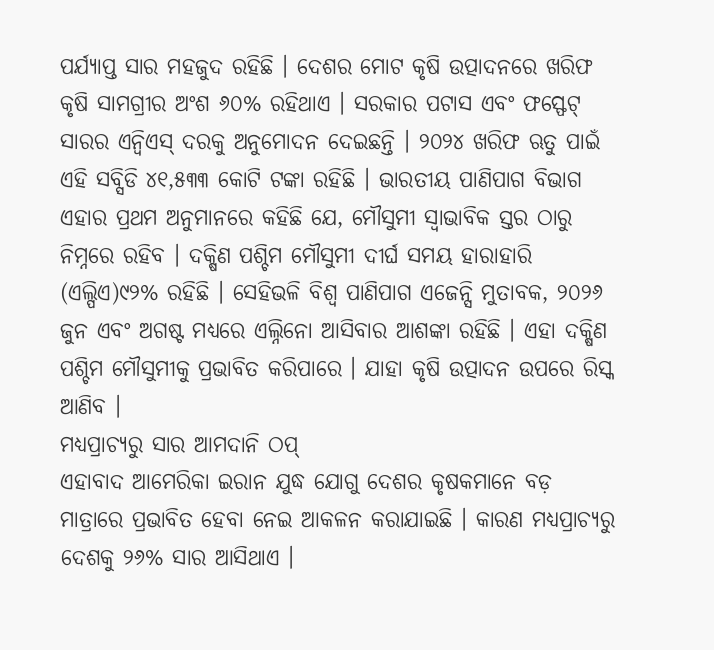ପର୍ଯ୍ୟାପ୍ତ ସାର ମହଜୁଦ ରହିଛି । ଦେଶର ମୋଟ କୃଷି ଉତ୍ପାଦନରେ ଖରିଫ କୃଷି ସାମଗ୍ରୀର ଅଂଶ ୬୦% ରହିଥାଏ । ସରକାର ପଟାସ ଏବଂ ଫସ୍ଫେଟ୍ ସାରର ଏନ୍ବିଏସ୍ ଦରକୁ ଅନୁମୋଦନ ଦେଇଛନ୍ତି । ୨୦୨୪ ଖରିଫ ଋତୁ ପାଇଁ ଏହି ସବ୍ସିଡି ୪୧,୫୩୩ କୋଟି ଟଙ୍କା ରହିଛି । ଭାରତୀୟ ପାଣିପାଗ ବିଭାଗ ଏହାର ପ୍ରଥମ ଅନୁମାନରେ କହିଛି ଯେ, ମୌସୁମୀ ସ୍ୱାଭାବିକ ସ୍ତର ଠାରୁ ନିମ୍ନରେ ରହିବ । ଦକ୍ଷିଣ ପଶ୍ଚିମ ମୌସୁମୀ ଦୀର୍ଘ ସମୟ ହାରାହାରି (ଏଲ୍ପିଏ)୯୨% ରହିଛି । ସେହିଭଳି ବିଶ୍ୱ ପାଣିପାଗ ଏଜେନ୍ସି ମୁତାବକ, ୨୦୨୬ ଜୁନ ଏବଂ ଅଗଷ୍ଟ ମଧ୍ୟରେ ଏଲ୍ନିନୋ ଆସିବାର ଆଶଙ୍କା ରହିଛି । ଏହା ଦକ୍ଷିଣ ପଶ୍ଚିମ ମୌସୁମୀକୁ ପ୍ରଭାବିତ କରିପାରେ । ଯାହା କୃଷି ଉତ୍ପାଦନ ଉପରେ ରିସ୍କ ଆଣିବ ।
ମଧ୍ୟପ୍ରାଚ୍ୟରୁ ସାର ଆମଦାନି ଠପ୍
ଏହାବାଦ ଆମେରିକା ଇରାନ ଯୁଦ୍ଧ ଯୋଗୁ ଦେଶର କୃଷକମାନେ ବଡ଼ ମାତ୍ରାରେ ପ୍ରଭାବିତ ହେବା ନେଇ ଆକଳନ କରାଯାଇଛି । କାରଣ ମଧ୍ୟପ୍ରାଚ୍ୟରୁ ଦେଶକୁ ୨୬% ସାର ଆସିଥାଏ ।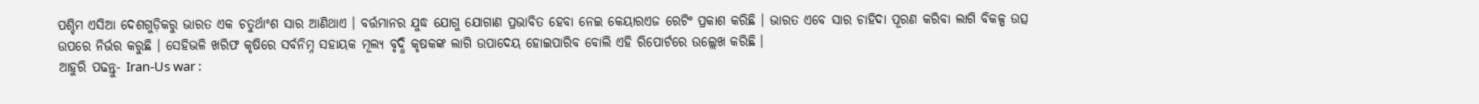ପଶ୍ଚିମ ଏସିଆ ଦେଶଗୁଡ଼ିକରୁ ଭାରତ ଏକ ଚତୁର୍ଥାଂଶ ସାର ଆଣିଥାଏ । ବର୍ତ୍ତମାନର ଯୁଦ୍ଧ ଯୋଗୁ ଯୋଗାଣ ପ୍ରଭାବିତ ହେବା ନେଇ କେୟାରଏଜ ରେଟିଂ ପ୍ରକାଶ କରିଛି । ଭାରତ ଏବେ ସାର ଚାହିଦା ପୂରଣ କରିବା ଲାଗି ବିକଳ୍ପ ଉତ୍ସ ଉପରେ ନିର୍ଭର କରୁଛି । ସେହିଭଳି ଖରିଫ କୃଷିରେ ସର୍ବନିମ୍ନ ସହାୟକ ମୂଲ୍ୟ ବୃଦ୍ଧି କୃଷକଙ୍କ ଲାଗି ଉପାଦେୟ ହୋଇପାରିବ ବୋଲି ଏହି ରିପୋର୍ଟରେ ଉଲ୍ଲେଖ କରିଛି ।
ଆହୁରି ପଢନ୍ତୁ- Iran-Us war :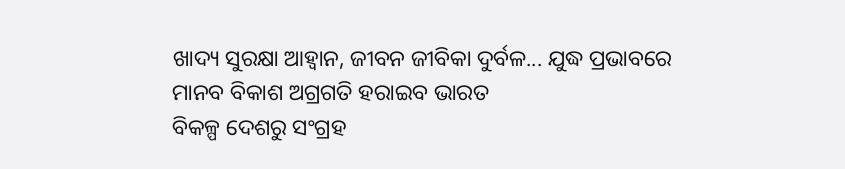ଖାଦ୍ୟ ସୁରକ୍ଷା ଆହ୍ୱାନ, ଜୀବନ ଜୀବିକା ଦୁର୍ବଳ... ଯୁଦ୍ଧ ପ୍ରଭାବରେ ମାନବ ବିକାଶ ଅଗ୍ରଗତି ହରାଇବ ଭାରତ
ବିକଳ୍ପ ଦେଶରୁ ସଂଗ୍ରହ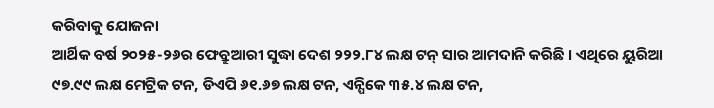କରିବାକୁ ଯୋଜନା
ଆର୍ଥିକ ବର୍ଷ ୨୦୨୫-୨୬ର ଫେବ୍ରୁଆରୀ ସୁଦ୍ଧା ଦେଶ ୨୨୨.୮୪ ଲକ୍ଷ ଟନ୍ ସାର ଆମଦାନି କରିଛି । ଏଥିରେ ୟୁରିଆ ୯୭.୯୯ ଲକ୍ଷ ମେଟ୍ରିକ ଟନ, ଡିଏପି ୬୧.୬୭ ଲକ୍ଷ ଟନ, ଏନ୍ପିକେ ୩୫.୪ ଲକ୍ଷ ଟନ,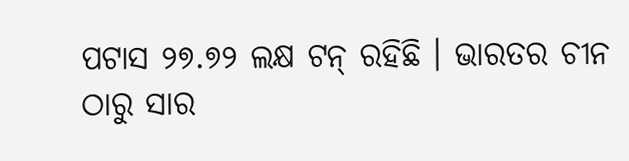ପଟାସ ୨୭.୭୨ ଲକ୍ଷ ଟନ୍ ରହିଛି । ଭାରତର ଚୀନ ଠାରୁ ସାର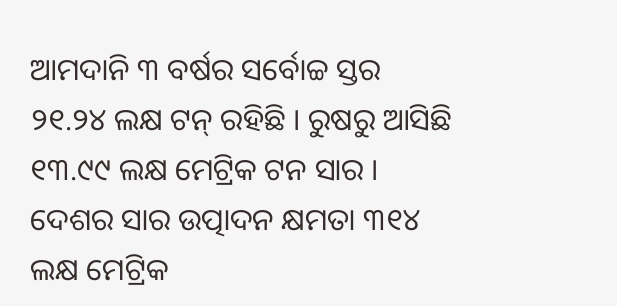ଆମଦାନି ୩ ବର୍ଷର ସର୍ବୋଚ୍ଚ ସ୍ତର ୨୧.୨୪ ଲକ୍ଷ ଟନ୍ ରହିଛି । ରୁଷରୁ ଆସିଛି ୧୩.୯୯ ଲକ୍ଷ ମେଟ୍ରିକ ଟନ ସାର । ଦେଶର ସାର ଉତ୍ପାଦନ କ୍ଷମତା ୩୧୪ ଲକ୍ଷ ମେଟ୍ରିକ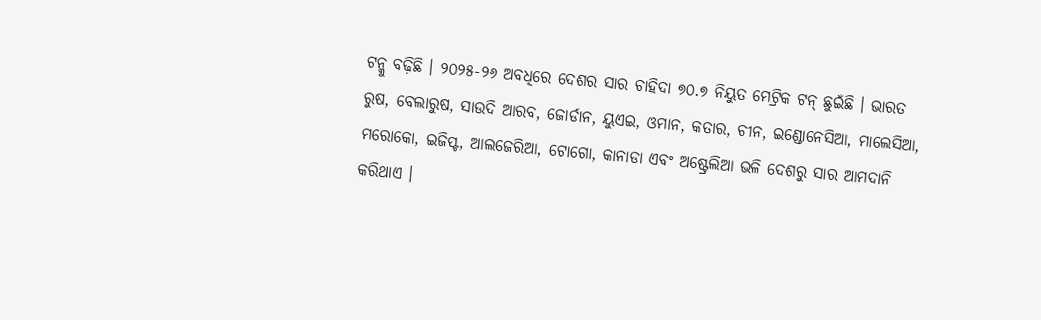ଟନ୍କୁ ବଢ଼ିଛି । ୨୦୨୫-୨୬ ଅବଧିରେ ଦେଶର ସାର ଚାହିଦା ୭୦.୭ ନିୟୁତ ମେଟ୍ରିକ ଟନ୍ ଛୁଇଁଛି । ଭାରତ ରୁଷ, ବେଲାରୁଷ, ସାଉଦି ଆରବ, ଜୋର୍ଡାନ, ୟୁଏଇ, ଓମାନ, କତାର, ଚୀନ, ଇଣ୍ଡୋନେସିଆ, ମାଲେସିଆ, ମରୋକୋ, ଇଜିପ୍ଟ, ଆଲଜେରିଆ, ଟୋଗୋ, କାନାଡା ଏବଂ ଅଷ୍ଟ୍ରେଲିଆ ଭଳି ଦେଶରୁ ସାର ଆମଦାନି କରିଥାଏ ।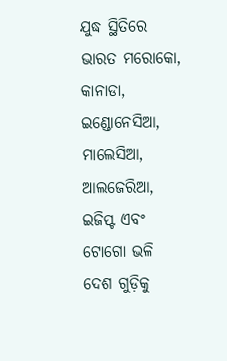ଯୁଦ୍ଧ ସ୍ଥିତିରେ ଭାରତ ମରୋକୋ, କାନାଡା, ଇଣ୍ଡୋନେସିଆ, ମାଲେସିଆ, ଆଲଜେରିଆ, ଇଜିପ୍ଟ ଏବଂ ଟୋଗୋ ଭଳି ଦେଶ ଗୁଡ଼ିକୁ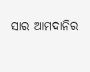ସାର ଆମଦାନିର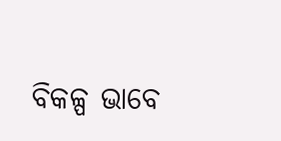ବିକଳ୍ପ ଭାବେ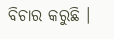ବିଚାର କରୁଛି ।